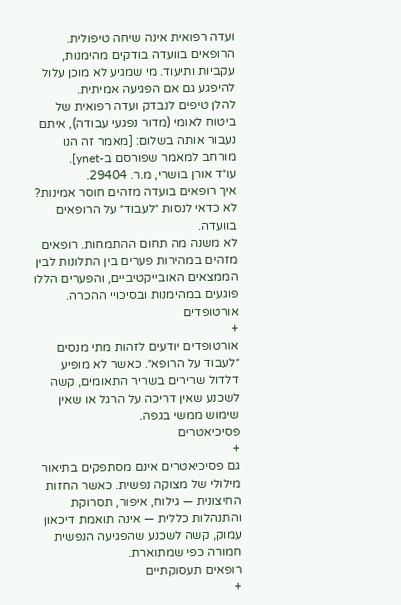ועדה רפואית אינה שיחה טיפולית. הרופאים בוועדה בודקים מהימנות, עקביות ותיעוד. מי שמגיע לא מוכן עלול להיפגע גם אם הפגיעה אמיתית.
להלן טיפים לנבדק ועדה רפואית של ביטוח לאומי (מדור נפגעי עבודה), איתם נעבור אותה בשלום: [מאמר זה הנו מורחב למאמר שפורסם ב-ynet].
עו״ד אורן בושרי, מ.ר. 29404.
איך רופאים בועדה מזהים חוסר אמינות?
לא כדאי לנסות ״לעבוד״ על הרופאים בוועדה.
לא משנה מה תחום ההתמחות. רופאים מזהים במהירות פערים בין התלונות לבין הממצאים האובייקטיביים, והפערים הללו פוגעים במהימנות ובסיכויי ההכרה.
אורטופדים
+
אורטופדים יודעים לזהות מתי מנסים ״לעבוד על הרופא״. כאשר לא מופיע דלדול שרירים בשריר התאומים, קשה לשכנע שאין דריכה על הרגל או שאין שימוש ממשי בגפה.
פסיכיאטרים
+
גם פסיכיאטרים אינם מסתפקים בתיאור מילולי של מצוקה נפשית. כאשר החזות החיצונית — גילוח, איפור, תסרוקת והתנהלות כללית — אינה תואמת דיכאון עמוק, קשה לשכנע שהפגיעה הנפשית חמורה כפי שמתוארת.
רופאים תעסוקתיים
+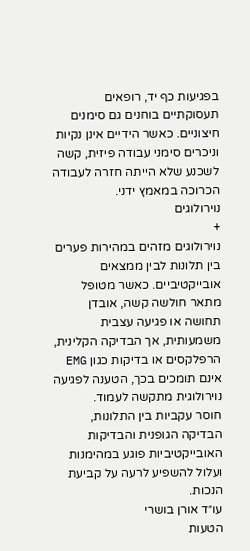בפגיעות כף יד, רופאים תעסוקתיים בוחנים גם סימנים חיצוניים. כאשר הידיים אינן נקיות וניכרים סימני עבודה פיזית, קשה לשכנע שלא הייתה חזרה לעבודה הכרוכה במאמץ ידני.
נוירולוגים
+
נוירולוגים מזהים במהירות פערים בין תלונות לבין ממצאים אובייקטיביים. כאשר מטופל מתאר חולשה קשה, אובדן תחושה או פגיעה עצבית משמעותית, אך הבדיקה הקלינית, הרפלקסים או בדיקות כגון EMG אינם תומכים בכך, הטענה לפגיעה נוירולוגית מתקשה לעמוד.
חוסר עקביות בין התלונות, הבדיקה הגופנית והבדיקות האובייקטיביות פוגע במהימנות ועלול להשפיע לרעה על קביעת הנכות.
עו״ד אורן בושרי
הטעות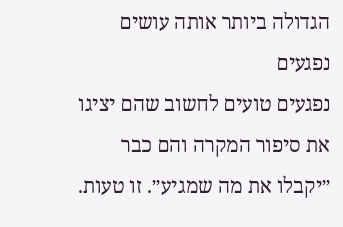הגדולה ביותר אותה עושים נפגעים
נפגעים טועים לחשוב שהם יציגו את סיפור המקרה והם כבר ״יקבלו את מה שמגיע״. זו טעות.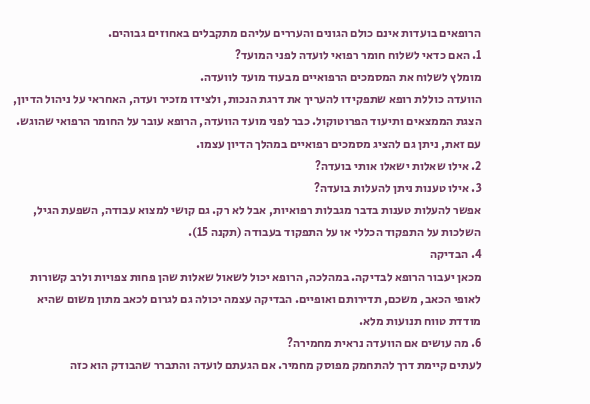הרופאים בועדות אינם כולם הגונים והעררים עליהם מתקבלים באחוזים גבוהים.
1. האם כדאי לשלוח חומר רפואי לועדה לפני המועד?
מומלץ לשלוח את המסמכים הרפואיים מבעוד מועד לוועדה.
הוועדה כוללת רופא שתפקידו להעריך את דרגת הנכות, ולצידו מזכיר ועדה, האחראי על ניהול הדיון, הצגת הממצאים ותיעוד הפרוטוקול. כבר לפני מועד הוועדה, הרופא עובר על החומר הרפואי שהוגש. עם זאת, ניתן גם להציג מסמכים רפואיים במהלך הדיון עצמו.
2. אילו שאלות ישאלו אותי בועדה?
3. אילו טענות ניתן להעלות בועדה?
אפשר להעלות טענות בדבר מגבלות רפואיות, אבל לא רק. גם קושי למצוא עבודה, השפעת הגיל, השלכות על התפקוד הכללי או על התפקוד בעבודה (תקנה 15).
4. הבדיקה
מכאן יעבור הרופא לבדיקה. במהלכה, הרופא יכול לשאול שאלות שהן פחות צפויות ולרב קשורות לאופי הכאב, משכם, תדירותם ואופיים. הבדיקה עצמה יכולה גם לגרום לכאב מתון משום שהיא מודדת טווח תנועות מלא.
6. מה עושים אם הוועדה נראית מחמירה?
לעתים קיימת דרך להתחמק מפוסק מחמיר. אם הגעתם לועדה והתברר שהבודק הוא כזה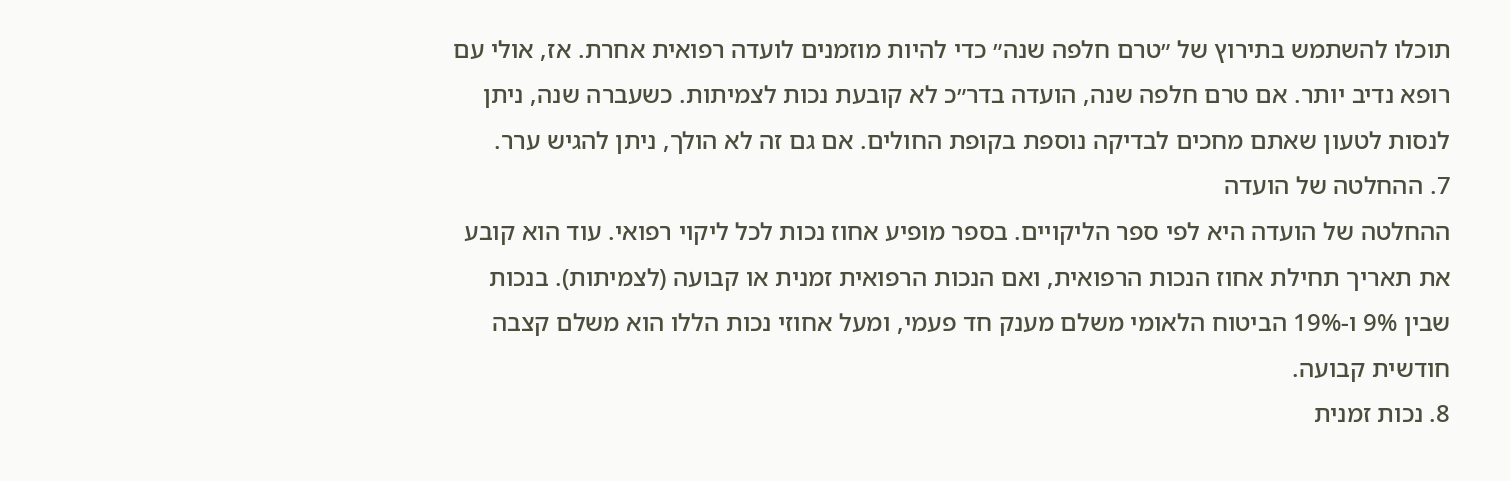תוכלו להשתמש בתירוץ של ״טרם חלפה שנה״ כדי להיות מוזמנים לועדה רפואית אחרת. אז, אולי עם רופא נדיב יותר. אם טרם חלפה שנה, הועדה בדר״כ לא קובעת נכות לצמיתות. כשעברה שנה, ניתן לנסות לטעון שאתם מחכים לבדיקה נוספת בקופת החולים. אם גם זה לא הולך, ניתן להגיש ערר.
7. ההחלטה של הועדה
ההחלטה של הועדה היא לפי ספר הליקויים. בספר מופיע אחוז נכות לכל ליקוי רפואי. עוד הוא קובע את תאריך תחילת אחוז הנכות הרפואית, ואם הנכות הרפואית זמנית או קבועה (לצמיתות). בנכות שבין 9% ו-19% הביטוח הלאומי משלם מענק חד פעמי, ומעל אחוזי נכות הללו הוא משלם קצבה חודשית קבועה.
8. נכות זמנית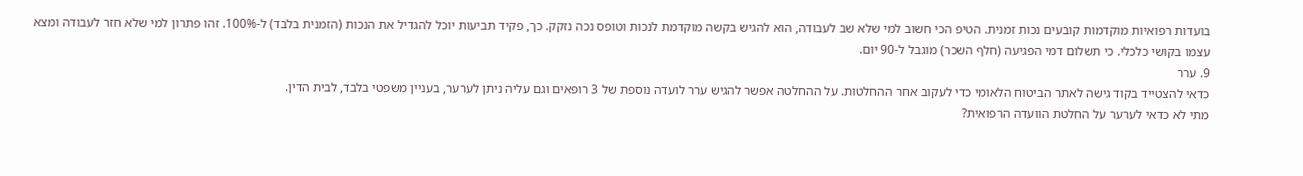בועדות רפואיות מוקדמות קובעים נכות זמנית. הטיפ הכי חשוב למי שלא שב לעבודה, הוא להגיש בקשה מוקדמת לנכות וטופס נכה נזקק. כך, פקיד תביעות יוכל להגדיל את הנכות (הזמנית בלבד) ל-100%. זהו פתרון למי שלא חזר לעבודה ומצא עצמו בקושי כלכלי. כי תשלום דמי הפגיעה (חלף השכר) מוגבל ל-90 יום.
9. ערר
כדאי להצטייד בקוד גישה לאתר הביטוח הלאומי כדי לעקוב אחר ההחלטות. על ההחלטה אפשר להגיש ערר לועדה נוספת של 3 רופאים וגם עליה ניתן לערער, בעניין משפטי בלבד, לבית הדין.
מתי לא כדאי לערער על החלטת הוועדה הרפואית?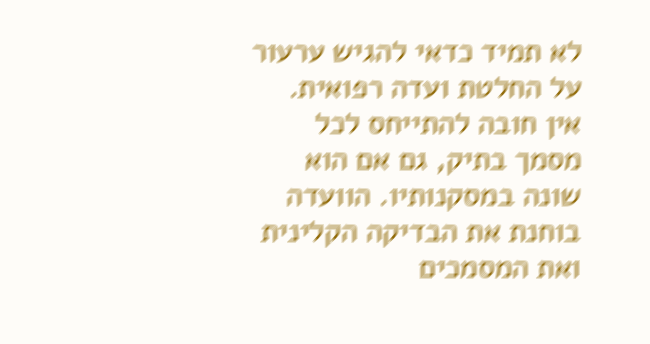לא תמיד כדאי להגיש ערעור על החלטת ועדה רפואית. אין חובה להתייחס לכל מסמך בתיק, גם אם הוא שונה במסקנותיו. הוועדה בוחנת את הבדיקה הקלינית ואת המסמכים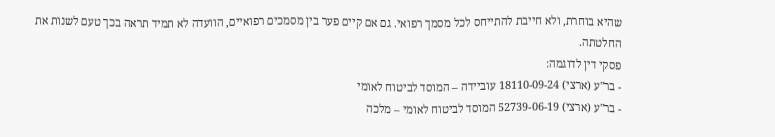שהיא בוחרת, ולא חייבת להתייחס לכל מסמך רפואי. גם אם קיים פער בין מסמכים רפואיים, הוועדה לא תמיד תראה בכך טעם לשנות את החלטתה.
פסקי דין לדוגמה:
- בר"ע (ארצי) 18110-09-24 עוביידה – המוסד לביטוח לאומי
- בר"ע (ארצי) 52739-06-19 המוסד לביטוח לאומי – מלכה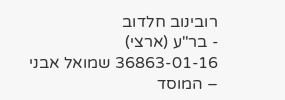רובינוב חלדוב
- בר"ע (ארצי) 36863-01-16 שמואל אבני – המוסד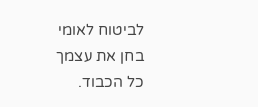לביטוח לאומי
בחן את עצמך
כל הכבוד.